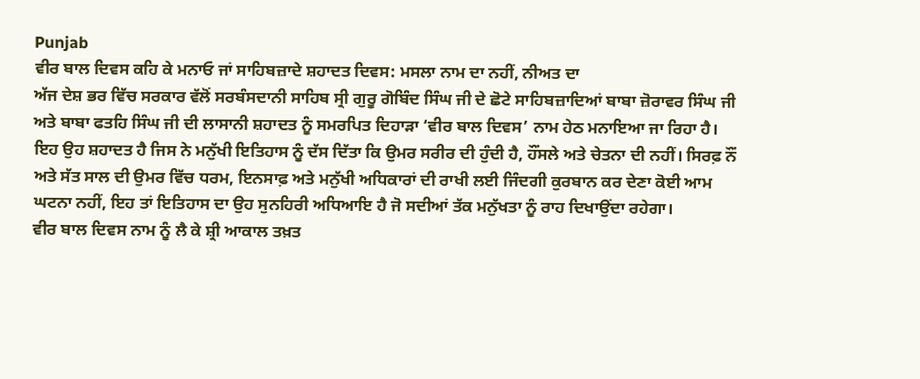Punjab
ਵੀਰ ਬਾਲ ਦਿਵਸ ਕਹਿ ਕੇ ਮਨਾਓ ਜਾਂ ਸਾਹਿਬਜ਼ਾਦੇ ਸ਼ਹਾਦਤ ਦਿਵਸ: ਮਸਲਾ ਨਾਮ ਦਾ ਨਹੀਂ, ਨੀਅਤ ਦਾ
ਅੱਜ ਦੇਸ਼ ਭਰ ਵਿੱਚ ਸਰਕਾਰ ਵੱਲੋਂ ਸਰਬੰਸਦਾਨੀ ਸਾਹਿਬ ਸ੍ਰੀ ਗੁਰੂ ਗੋਬਿੰਦ ਸਿੰਘ ਜੀ ਦੇ ਛੋਟੇ ਸਾਹਿਬਜ਼ਾਦਿਆਂ ਬਾਬਾ ਜ਼ੋਰਾਵਰ ਸਿੰਘ ਜੀ ਅਤੇ ਬਾਬਾ ਫਤਹਿ ਸਿੰਘ ਜੀ ਦੀ ਲਾਸਾਨੀ ਸ਼ਹਾਦਤ ਨੂੰ ਸਮਰਪਿਤ ਦਿਹਾੜਾ ‘ਵੀਰ ਬਾਲ ਦਿਵਸ’ ਨਾਮ ਹੇਠ ਮਨਾਇਆ ਜਾ ਰਿਹਾ ਹੈ। ਇਹ ਉਹ ਸ਼ਹਾਦਤ ਹੈ ਜਿਸ ਨੇ ਮਨੁੱਖੀ ਇਤਿਹਾਸ ਨੂੰ ਦੱਸ ਦਿੱਤਾ ਕਿ ਉਮਰ ਸਰੀਰ ਦੀ ਹੁੰਦੀ ਹੈ, ਹੌਂਸਲੇ ਅਤੇ ਚੇਤਨਾ ਦੀ ਨਹੀਂ। ਸਿਰਫ਼ ਨੌਂ ਅਤੇ ਸੱਤ ਸਾਲ ਦੀ ਉਮਰ ਵਿੱਚ ਧਰਮ, ਇਨਸਾਫ਼ ਅਤੇ ਮਨੁੱਖੀ ਅਧਿਕਾਰਾਂ ਦੀ ਰਾਖੀ ਲਈ ਜਿੰਦਗੀ ਕੁਰਬਾਨ ਕਰ ਦੇਣਾ ਕੋਈ ਆਮ ਘਟਨਾ ਨਹੀਂ, ਇਹ ਤਾਂ ਇਤਿਹਾਸ ਦਾ ਉਹ ਸੁਨਹਿਰੀ ਅਧਿਆਇ ਹੈ ਜੋ ਸਦੀਆਂ ਤੱਕ ਮਨੁੱਖਤਾ ਨੂੰ ਰਾਹ ਦਿਖਾਉਂਦਾ ਰਹੇਗਾ।
ਵੀਰ ਬਾਲ ਦਿਵਸ ਨਾਮ ਨੂੰ ਲੈ ਕੇ ਸ਼੍ਰੀ ਆਕਾਲ ਤਖ਼ਤ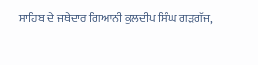ਸਾਹਿਬ ਦੇ ਜਥੇਦਾਰ ਗਿਆਨੀ ਕੁਲਦੀਪ ਸਿੰਘ ਗੜਗੱਜ,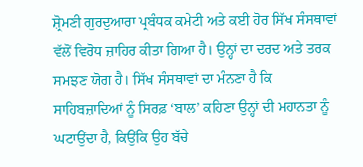ਸ਼੍ਰੋਮਣੀ ਗੁਰਦੁਆਰਾ ਪ੍ਰਬੰਧਕ ਕਮੇਟੀ ਅਤੇ ਕਈ ਹੋਰ ਸਿੱਖ ਸੰਸਥਾਵਾਂ ਵੱਲੋਂ ਵਿਰੋਧ ਜ਼ਾਹਿਰ ਕੀਤਾ ਗਿਆ ਹੈ। ਉਨ੍ਹਾਂ ਦਾ ਦਰਦ ਅਤੇ ਤਰਕ ਸਮਝਣ ਯੋਗ ਹੈ। ਸਿੱਖ ਸੰਸਥਾਵਾਂ ਦਾ ਮੰਨਣਾ ਹੈ ਕਿ ਸਾਹਿਬਜ਼ਾਦਿਆਂ ਨੂੰ ਸਿਰਫ਼ ‘ਬਾਲ’ ਕਹਿਣਾ ਉਨ੍ਹਾਂ ਦੀ ਮਹਾਨਤਾ ਨੂੰ ਘਟਾਉਂਦਾ ਹੈ, ਕਿਉਂਕਿ ਉਹ ਬੱਚੇ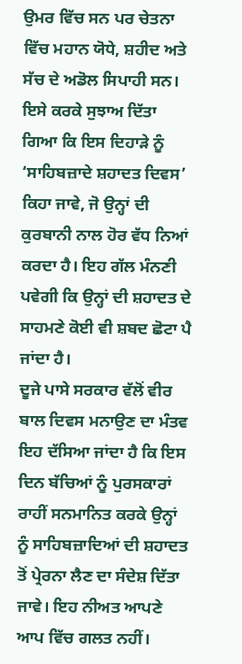ਉਮਰ ਵਿੱਚ ਸਨ ਪਰ ਚੇਤਨਾ ਵਿੱਚ ਮਹਾਨ ਯੋਧੇ, ਸ਼ਹੀਦ ਅਤੇ ਸੱਚ ਦੇ ਅਡੋਲ ਸਿਪਾਹੀ ਸਨ। ਇਸੇ ਕਰਕੇ ਸੁਝਾਅ ਦਿੱਤਾ ਗਿਆ ਕਿ ਇਸ ਦਿਹਾੜੇ ਨੂੰ ‘ਸਾਹਿਬਜ਼ਾਦੇ ਸ਼ਹਾਦਤ ਦਿਵਸ’ ਕਿਹਾ ਜਾਵੇ, ਜੋ ਉਨ੍ਹਾਂ ਦੀ ਕੁਰਬਾਨੀ ਨਾਲ ਹੋਰ ਵੱਧ ਨਿਆਂ ਕਰਦਾ ਹੈ। ਇਹ ਗੱਲ ਮੰਨਣੀ ਪਵੇਗੀ ਕਿ ਉਨ੍ਹਾਂ ਦੀ ਸ਼ਹਾਦਤ ਦੇ ਸਾਹਮਣੇ ਕੋਈ ਵੀ ਸ਼ਬਦ ਛੋਟਾ ਪੈ ਜਾਂਦਾ ਹੈ।
ਦੂਜੇ ਪਾਸੇ ਸਰਕਾਰ ਵੱਲੋਂ ਵੀਰ ਬਾਲ ਦਿਵਸ ਮਨਾਉਣ ਦਾ ਮੰਤਵ ਇਹ ਦੱਸਿਆ ਜਾਂਦਾ ਹੈ ਕਿ ਇਸ ਦਿਨ ਬੱਚਿਆਂ ਨੂੰ ਪੁਰਸਕਾਰਾਂ ਰਾਹੀਂ ਸਨਮਾਨਿਤ ਕਰਕੇ ਉਨ੍ਹਾਂ ਨੂੰ ਸਾਹਿਬਜ਼ਾਦਿਆਂ ਦੀ ਸ਼ਹਾਦਤ ਤੋਂ ਪ੍ਰੇਰਨਾ ਲੈਣ ਦਾ ਸੰਦੇਸ਼ ਦਿੱਤਾ ਜਾਵੇ। ਇਹ ਨੀਅਤ ਆਪਣੇ ਆਪ ਵਿੱਚ ਗਲਤ ਨਹੀਂ।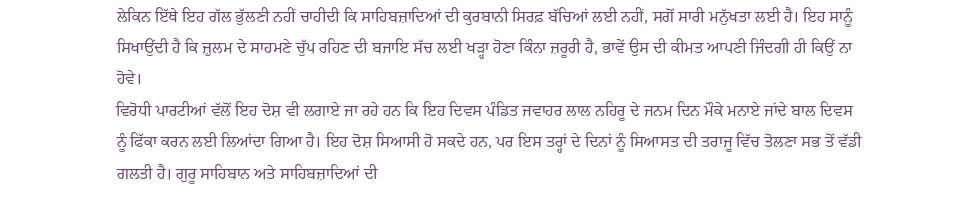ਲੇਕਿਨ ਇੱਥੇ ਇਹ ਗੱਲ ਭੁੱਲਣੀ ਨਹੀਂ ਚਾਹੀਦੀ ਕਿ ਸਾਹਿਬਜ਼ਾਦਿਆਂ ਦੀ ਕੁਰਬਾਨੀ ਸਿਰਫ਼ ਬੱਚਿਆਂ ਲਈ ਨਹੀਂ, ਸਗੋਂ ਸਾਰੀ ਮਨੁੱਖਤਾ ਲਈ ਹੈ। ਇਹ ਸਾਨੂੰ ਸਿਖਾਉਂਦੀ ਹੈ ਕਿ ਜ਼ੁਲਮ ਦੇ ਸਾਹਮਣੇ ਚੁੱਪ ਰਹਿਣ ਦੀ ਬਜਾਇ ਸੱਚ ਲਈ ਖੜ੍ਹਾ ਹੋਣਾ ਕਿੰਨਾ ਜ਼ਰੂਰੀ ਹੈ, ਭਾਵੇਂ ਉਸ ਦੀ ਕੀਮਤ ਆਪਣੀ ਜਿੰਦਗੀ ਹੀ ਕਿਉਂ ਨਾ ਹੋਵੇ।
ਵਿਰੋਧੀ ਪਾਰਟੀਆਂ ਵੱਲੋਂ ਇਹ ਦੋਸ਼ ਵੀ ਲਗਾਏ ਜਾ ਰਹੇ ਹਨ ਕਿ ਇਹ ਦਿਵਸ ਪੰਡਿਤ ਜਵਾਹਰ ਲਾਲ ਨਹਿਰੂ ਦੇ ਜਨਮ ਦਿਨ ਮੌਕੇ ਮਨਾਏ ਜਾਂਦੇ ਬਾਲ ਦਿਵਸ ਨੂੰ ਫਿੱਕਾ ਕਰਨ ਲਈ ਲਿਆਂਦਾ ਗਿਆ ਹੈ। ਇਹ ਦੋਸ਼ ਸਿਆਸੀ ਹੋ ਸਕਦੇ ਹਨ, ਪਰ ਇਸ ਤਰ੍ਹਾਂ ਦੇ ਦਿਨਾਂ ਨੂੰ ਸਿਆਸਤ ਦੀ ਤਰਾਜੂ ਵਿੱਚ ਤੋਲਣਾ ਸਭ ਤੋਂ ਵੱਡੀ ਗਲਤੀ ਹੈ। ਗੁਰੂ ਸਾਹਿਬਾਨ ਅਤੇ ਸਾਹਿਬਜ਼ਾਦਿਆਂ ਦੀ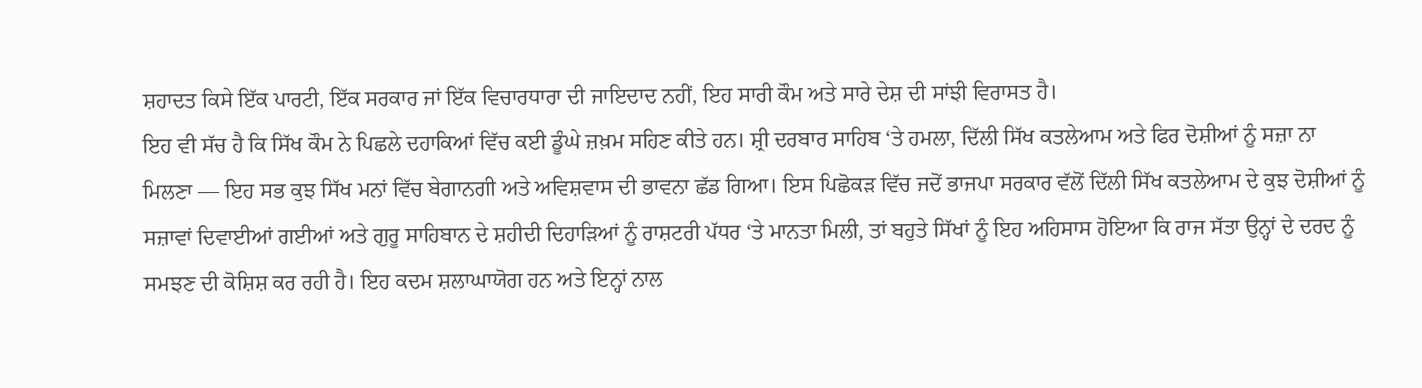ਸ਼ਹਾਦਤ ਕਿਸੇ ਇੱਕ ਪਾਰਟੀ, ਇੱਕ ਸਰਕਾਰ ਜਾਂ ਇੱਕ ਵਿਚਾਰਧਾਰਾ ਦੀ ਜਾਇਦਾਦ ਨਹੀਂ, ਇਹ ਸਾਰੀ ਕੌਮ ਅਤੇ ਸਾਰੇ ਦੇਸ਼ ਦੀ ਸਾਂਝੀ ਵਿਰਾਸਤ ਹੈ।
ਇਹ ਵੀ ਸੱਚ ਹੈ ਕਿ ਸਿੱਖ ਕੌਮ ਨੇ ਪਿਛਲੇ ਦਹਾਕਿਆਂ ਵਿੱਚ ਕਈ ਡੂੰਘੇ ਜ਼ਖ਼ਮ ਸਹਿਣ ਕੀਤੇ ਹਨ। ਸ਼੍ਰੀ ਦਰਬਾਰ ਸਾਹਿਬ ‘ਤੇ ਹਮਲਾ, ਦਿੱਲੀ ਸਿੱਖ ਕਤਲੇਆਮ ਅਤੇ ਫਿਰ ਦੋਸ਼ੀਆਂ ਨੂੰ ਸਜ਼ਾ ਨਾ ਮਿਲਣਾ — ਇਹ ਸਭ ਕੁਝ ਸਿੱਖ ਮਨਾਂ ਵਿੱਚ ਬੇਗਾਨਗੀ ਅਤੇ ਅਵਿਸ਼ਵਾਸ ਦੀ ਭਾਵਨਾ ਛੱਡ ਗਿਆ। ਇਸ ਪਿਛੋਕੜ ਵਿੱਚ ਜਦੋਂ ਭਾਜਪਾ ਸਰਕਾਰ ਵੱਲੋਂ ਦਿੱਲੀ ਸਿੱਖ ਕਤਲੇਆਮ ਦੇ ਕੁਝ ਦੋਸ਼ੀਆਂ ਨੂੰ ਸਜ਼ਾਵਾਂ ਦਿਵਾਈਆਂ ਗਈਆਂ ਅਤੇ ਗੁਰੂ ਸਾਹਿਬਾਨ ਦੇ ਸ਼ਹੀਦੀ ਦਿਹਾੜਿਆਂ ਨੂੰ ਰਾਸ਼ਟਰੀ ਪੱਧਰ ‘ਤੇ ਮਾਨਤਾ ਮਿਲੀ, ਤਾਂ ਬਹੁਤੇ ਸਿੱਖਾਂ ਨੂੰ ਇਹ ਅਹਿਸਾਸ ਹੋਇਆ ਕਿ ਰਾਜ ਸੱਤਾ ਉਨ੍ਹਾਂ ਦੇ ਦਰਦ ਨੂੰ ਸਮਝਣ ਦੀ ਕੋਸ਼ਿਸ਼ ਕਰ ਰਹੀ ਹੈ। ਇਹ ਕਦਮ ਸ਼ਲਾਘਾਯੋਗ ਹਨ ਅਤੇ ਇਨ੍ਹਾਂ ਨਾਲ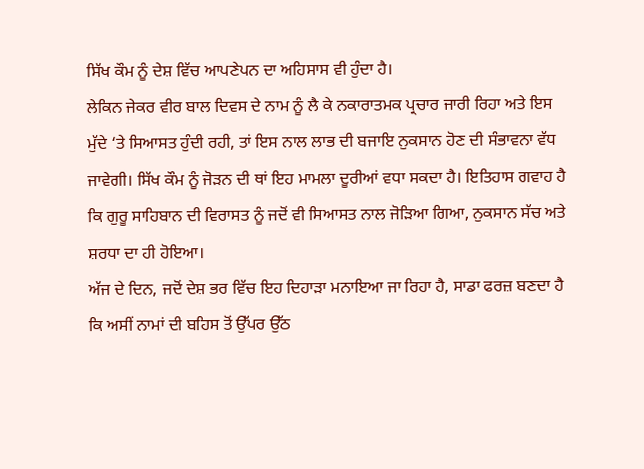ਸਿੱਖ ਕੌਮ ਨੂੰ ਦੇਸ਼ ਵਿੱਚ ਆਪਣੇਪਨ ਦਾ ਅਹਿਸਾਸ ਵੀ ਹੁੰਦਾ ਹੈ।
ਲੇਕਿਨ ਜੇਕਰ ਵੀਰ ਬਾਲ ਦਿਵਸ ਦੇ ਨਾਮ ਨੂੰ ਲੈ ਕੇ ਨਕਾਰਾਤਮਕ ਪ੍ਰਚਾਰ ਜਾਰੀ ਰਿਹਾ ਅਤੇ ਇਸ ਮੁੱਦੇ ‘ਤੇ ਸਿਆਸਤ ਹੁੰਦੀ ਰਹੀ, ਤਾਂ ਇਸ ਨਾਲ ਲਾਭ ਦੀ ਬਜਾਇ ਨੁਕਸਾਨ ਹੋਣ ਦੀ ਸੰਭਾਵਨਾ ਵੱਧ ਜਾਵੇਗੀ। ਸਿੱਖ ਕੌਮ ਨੂੰ ਜੋੜਨ ਦੀ ਥਾਂ ਇਹ ਮਾਮਲਾ ਦੂਰੀਆਂ ਵਧਾ ਸਕਦਾ ਹੈ। ਇਤਿਹਾਸ ਗਵਾਹ ਹੈ ਕਿ ਗੁਰੂ ਸਾਹਿਬਾਨ ਦੀ ਵਿਰਾਸਤ ਨੂੰ ਜਦੋਂ ਵੀ ਸਿਆਸਤ ਨਾਲ ਜੋੜਿਆ ਗਿਆ, ਨੁਕਸਾਨ ਸੱਚ ਅਤੇ ਸ਼ਰਧਾ ਦਾ ਹੀ ਹੋਇਆ।
ਅੱਜ ਦੇ ਦਿਨ, ਜਦੋਂ ਦੇਸ਼ ਭਰ ਵਿੱਚ ਇਹ ਦਿਹਾੜਾ ਮਨਾਇਆ ਜਾ ਰਿਹਾ ਹੈ, ਸਾਡਾ ਫਰਜ਼ ਬਣਦਾ ਹੈ ਕਿ ਅਸੀਂ ਨਾਮਾਂ ਦੀ ਬਹਿਸ ਤੋਂ ਉੱਪਰ ਉੱਠ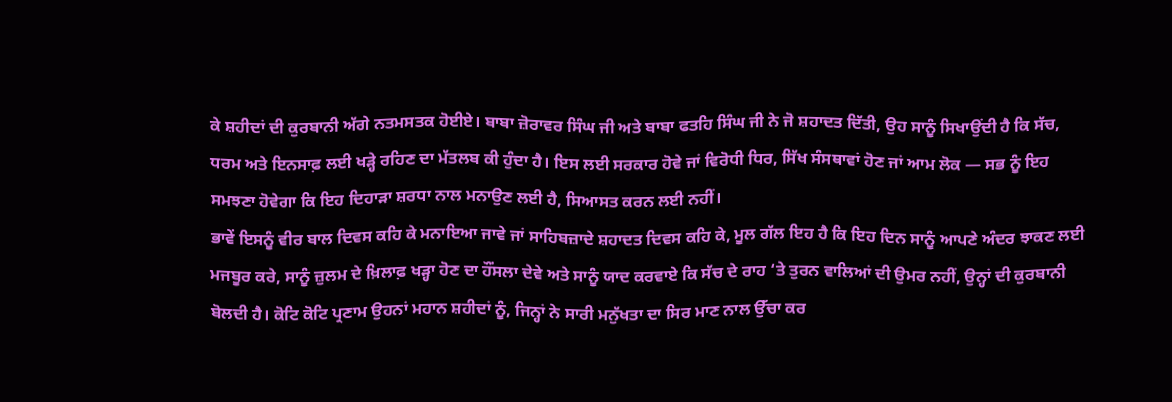ਕੇ ਸ਼ਹੀਦਾਂ ਦੀ ਕੁਰਬਾਨੀ ਅੱਗੇ ਨਤਮਸਤਕ ਹੋਈਏ। ਬਾਬਾ ਜ਼ੋਰਾਵਰ ਸਿੰਘ ਜੀ ਅਤੇ ਬਾਬਾ ਫਤਹਿ ਸਿੰਘ ਜੀ ਨੇ ਜੋ ਸ਼ਹਾਦਤ ਦਿੱਤੀ, ਉਹ ਸਾਨੂੰ ਸਿਖਾਉਂਦੀ ਹੈ ਕਿ ਸੱਚ, ਧਰਮ ਅਤੇ ਇਨਸਾਫ਼ ਲਈ ਖੜ੍ਹੇ ਰਹਿਣ ਦਾ ਮੱਤਲਬ ਕੀ ਹੁੰਦਾ ਹੈ। ਇਸ ਲਈ ਸਰਕਾਰ ਹੋਵੇ ਜਾਂ ਵਿਰੋਧੀ ਧਿਰ, ਸਿੱਖ ਸੰਸਥਾਵਾਂ ਹੋਣ ਜਾਂ ਆਮ ਲੋਕ — ਸਭ ਨੂੰ ਇਹ ਸਮਝਣਾ ਹੋਵੇਗਾ ਕਿ ਇਹ ਦਿਹਾੜਾ ਸ਼ਰਧਾ ਨਾਲ ਮਨਾਉਣ ਲਈ ਹੈ, ਸਿਆਸਤ ਕਰਨ ਲਈ ਨਹੀਂ।
ਭਾਵੇਂ ਇਸਨੂੰ ਵੀਰ ਬਾਲ ਦਿਵਸ ਕਹਿ ਕੇ ਮਨਾਇਆ ਜਾਵੇ ਜਾਂ ਸਾਹਿਬਜ਼ਾਦੇ ਸ਼ਹਾਦਤ ਦਿਵਸ ਕਹਿ ਕੇ, ਮੂਲ ਗੱਲ ਇਹ ਹੈ ਕਿ ਇਹ ਦਿਨ ਸਾਨੂੰ ਆਪਣੇ ਅੰਦਰ ਝਾਕਣ ਲਈ ਮਜਬੂਰ ਕਰੇ, ਸਾਨੂੰ ਜ਼ੁਲਮ ਦੇ ਖ਼ਿਲਾਫ਼ ਖੜ੍ਹਾ ਹੋਣ ਦਾ ਹੌਂਸਲਾ ਦੇਵੇ ਅਤੇ ਸਾਨੂੰ ਯਾਦ ਕਰਵਾਏ ਕਿ ਸੱਚ ਦੇ ਰਾਹ ‘ਤੇ ਤੁਰਨ ਵਾਲਿਆਂ ਦੀ ਉਮਰ ਨਹੀਂ, ਉਨ੍ਹਾਂ ਦੀ ਕੁਰਬਾਨੀ ਬੋਲਦੀ ਹੈ। ਕੋਟਿ ਕੋਟਿ ਪ੍ਰਣਾਮ ਉਹਨਾਂ ਮਹਾਨ ਸ਼ਹੀਦਾਂ ਨੂੰ, ਜਿਨ੍ਹਾਂ ਨੇ ਸਾਰੀ ਮਨੁੱਖਤਾ ਦਾ ਸਿਰ ਮਾਣ ਨਾਲ ਉੱਚਾ ਕਰ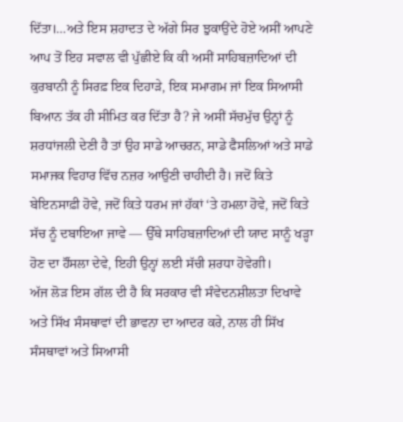ਦਿੱਤਾ।…ਅਤੇ ਇਸ ਸ਼ਹਾਦਤ ਦੇ ਅੱਗੇ ਸਿਰ ਝੁਕਾਉਂਦੇ ਹੋਏ ਅਸੀਂ ਆਪਣੇ ਆਪ ਤੋਂ ਇਹ ਸਵਾਲ ਵੀ ਪੁੱਛੀਏ ਕਿ ਕੀ ਅਸੀਂ ਸਾਹਿਬਜ਼ਾਦਿਆਂ ਦੀ ਕੁਰਬਾਨੀ ਨੂੰ ਸਿਰਫ਼ ਇਕ ਦਿਹਾੜੇ, ਇਕ ਸਮਾਗਮ ਜਾਂ ਇਕ ਸਿਆਸੀ ਬਿਆਨ ਤੱਕ ਹੀ ਸੀਮਿਤ ਕਰ ਦਿੱਤਾ ਹੈ? ਜੇ ਅਸੀਂ ਸੱਚਮੁੱਚ ਉਨ੍ਹਾਂ ਨੂੰ ਸ਼ਰਧਾਂਜਲੀ ਦੇਣੀ ਹੈ ਤਾਂ ਉਹ ਸਾਡੇ ਆਚਰਨ, ਸਾਡੇ ਫੈਸਲਿਆਂ ਅਤੇ ਸਾਡੇ ਸਮਾਜਕ ਵਿਹਾਰ ਵਿੱਚ ਨਜ਼ਰ ਆਉਣੀ ਚਾਹੀਦੀ ਹੈ। ਜਦੋਂ ਕਿਤੇ ਬੇਇਨਸਾਫ਼ੀ ਹੋਵੇ, ਜਦੋਂ ਕਿਤੇ ਧਰਮ ਜਾਂ ਹੱਕਾਂ ‘ਤੇ ਹਮਲਾ ਹੋਵੇ, ਜਦੋਂ ਕਿਤੇ ਸੱਚ ਨੂੰ ਦਬਾਇਆ ਜਾਵੇ — ਉੱਥੇ ਸਾਹਿਬਜ਼ਾਦਿਆਂ ਦੀ ਯਾਦ ਸਾਨੂੰ ਖੜ੍ਹਾ ਹੋਣ ਦਾ ਹੌਂਸਲਾ ਦੇਵੇ, ਇਹੀ ਉਨ੍ਹਾਂ ਲਈ ਸੱਚੀ ਸ਼ਰਧਾ ਹੋਵੇਗੀ।
ਅੱਜ ਲੋੜ ਇਸ ਗੱਲ ਦੀ ਹੈ ਕਿ ਸਰਕਾਰ ਵੀ ਸੰਵੇਦਨਸ਼ੀਲਤਾ ਦਿਖਾਵੇ ਅਤੇ ਸਿੱਖ ਸੰਸਥਾਵਾਂ ਦੀ ਭਾਵਨਾ ਦਾ ਆਦਰ ਕਰੇ, ਨਾਲ ਹੀ ਸਿੱਖ ਸੰਸਥਾਵਾਂ ਅਤੇ ਸਿਆਸੀ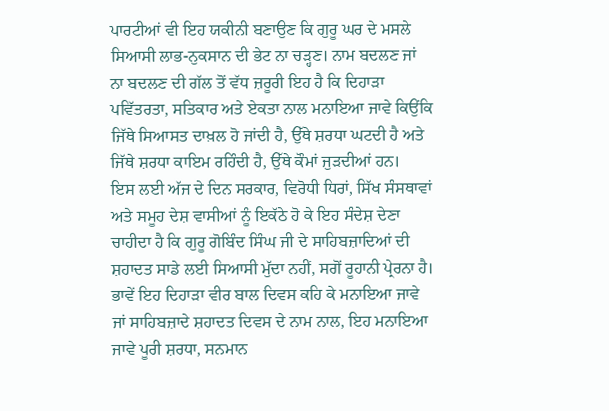ਪਾਰਟੀਆਂ ਵੀ ਇਹ ਯਕੀਨੀ ਬਣਾਉਣ ਕਿ ਗੁਰੂ ਘਰ ਦੇ ਮਸਲੇ ਸਿਆਸੀ ਲਾਭ-ਨੁਕਸਾਨ ਦੀ ਭੇਟ ਨਾ ਚੜ੍ਹਣ। ਨਾਮ ਬਦਲਣ ਜਾਂ ਨਾ ਬਦਲਣ ਦੀ ਗੱਲ ਤੋਂ ਵੱਧ ਜ਼ਰੂਰੀ ਇਹ ਹੈ ਕਿ ਦਿਹਾੜਾ ਪਵਿੱਤਰਤਾ, ਸਤਿਕਾਰ ਅਤੇ ਏਕਤਾ ਨਾਲ ਮਨਾਇਆ ਜਾਵੇ ਕਿਉਂਕਿ ਜਿੱਥੇ ਸਿਆਸਤ ਦਾਖ਼ਲ ਹੋ ਜਾਂਦੀ ਹੈ, ਉੱਥੇ ਸ਼ਰਧਾ ਘਟਦੀ ਹੈ ਅਤੇ ਜਿੱਥੇ ਸ਼ਰਧਾ ਕਾਇਮ ਰਹਿੰਦੀ ਹੈ, ਉੱਥੇ ਕੌਮਾਂ ਜੁੜਦੀਆਂ ਹਨ।
ਇਸ ਲਈ ਅੱਜ ਦੇ ਦਿਨ ਸਰਕਾਰ, ਵਿਰੋਧੀ ਧਿਰਾਂ, ਸਿੱਖ ਸੰਸਥਾਵਾਂ ਅਤੇ ਸਮੂਹ ਦੇਸ਼ ਵਾਸੀਆਂ ਨੂੰ ਇਕੱਠੇ ਹੋ ਕੇ ਇਹ ਸੰਦੇਸ਼ ਦੇਣਾ ਚਾਹੀਦਾ ਹੈ ਕਿ ਗੁਰੂ ਗੋਬਿੰਦ ਸਿੰਘ ਜੀ ਦੇ ਸਾਹਿਬਜ਼ਾਦਿਆਂ ਦੀ ਸ਼ਹਾਦਤ ਸਾਡੇ ਲਈ ਸਿਆਸੀ ਮੁੱਦਾ ਨਹੀਂ, ਸਗੋਂ ਰੂਹਾਨੀ ਪ੍ਰੇਰਨਾ ਹੈ। ਭਾਵੇਂ ਇਹ ਦਿਹਾੜਾ ਵੀਰ ਬਾਲ ਦਿਵਸ ਕਹਿ ਕੇ ਮਨਾਇਆ ਜਾਵੇ ਜਾਂ ਸਾਹਿਬਜ਼ਾਦੇ ਸ਼ਹਾਦਤ ਦਿਵਸ ਦੇ ਨਾਮ ਨਾਲ, ਇਹ ਮਨਾਇਆ ਜਾਵੇ ਪੂਰੀ ਸ਼ਰਧਾ, ਸਨਮਾਨ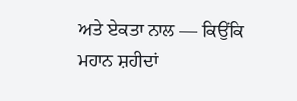ਅਤੇ ਏਕਤਾ ਨਾਲ — ਕਿਉਂਕਿ ਮਹਾਨ ਸ਼ਹੀਦਾਂ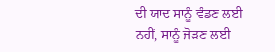ਦੀ ਯਾਦ ਸਾਨੂੰ ਵੰਡਣ ਲਈ ਨਹੀਂ, ਸਾਨੂੰ ਜੋੜਣ ਲਈ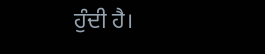ਹੁੰਦੀ ਹੈ।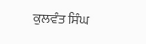ਕੁਲਵੰਤ ਸਿੰਘ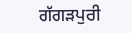ਗੱਗੜਪੁਰੀ